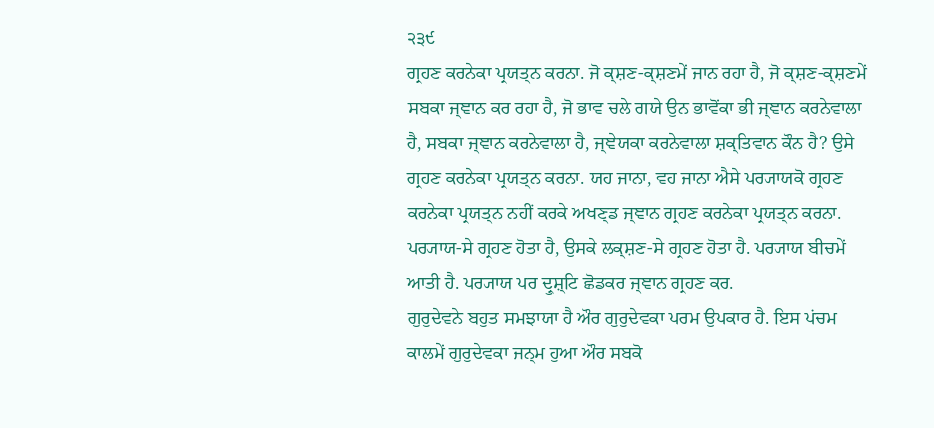੨੩੯
ਗ੍ਰਹਣ ਕਰਨੇਕਾ ਪ੍ਰਯਤ੍ਨ ਕਰਨਾ. ਜੋ ਕ੍ਸ਼ਣ-ਕ੍ਸ਼ਣਮੇਂ ਜਾਨ ਰਹਾ ਹੈ, ਜੋ ਕ੍ਸ਼ਣ-ਕ੍ਸ਼ਣਮੇਂ ਸਬਕਾ ਜ੍ਞਾਨ ਕਰ ਰਹਾ ਹੈ, ਜੋ ਭਾਵ ਚਲੇ ਗਯੇ ਉਨ ਭਾਵੋਂਕਾ ਭੀ ਜ੍ਞਾਨ ਕਰਨੇਵਾਲਾ ਹੈ, ਸਬਕਾ ਜ੍ਞਾਨ ਕਰਨੇਵਾਲਾ ਹੈ, ਜ੍ਞੇਯਕਾ ਕਰਨੇਵਾਲਾ ਸ਼ਕ੍ਤਿਵਾਨ ਕੌਨ ਹੈ? ਉਸੇ ਗ੍ਰਹਣ ਕਰਨੇਕਾ ਪ੍ਰਯਤ੍ਨ ਕਰਨਾ. ਯਹ ਜਾਨਾ, ਵਹ ਜਾਨਾ ਐਸੇ ਪਰ੍ਯਾਯਕੋ ਗ੍ਰਹਣ ਕਰਨੇਕਾ ਪ੍ਰਯਤ੍ਨ ਨਹੀਂ ਕਰਕੇ ਅਖਣ੍ਡ ਜ੍ਞਾਨ ਗ੍ਰਹਣ ਕਰਨੇਕਾ ਪ੍ਰਯਤ੍ਨ ਕਰਨਾ. ਪਰ੍ਯਾਯ-ਸੇ ਗ੍ਰਹਣ ਹੋਤਾ ਹੈ, ਉਸਕੇ ਲਕ੍ਸ਼ਣ-ਸੇ ਗ੍ਰਹਣ ਹੋਤਾ ਹੈ. ਪਰ੍ਯਾਯ ਬੀਚਮੇਂ ਆਤੀ ਹੈ. ਪਰ੍ਯਾਯ ਪਰ ਦ੍ਰੁਸ਼੍ਟਿ ਛੋਡਕਰ ਜ੍ਞਾਨ ਗ੍ਰਹਣ ਕਰ.
ਗੁਰੁਦੇਵਨੇ ਬਹੁਤ ਸਮਝਾਯਾ ਹੈ ਔਰ ਗੁਰੁਦੇਵਕਾ ਪਰਮ ਉਪਕਾਰ ਹੈ. ਇਸ ਪਂਚਮ ਕਾਲਮੇਂ ਗੁਰੁਦੇਵਕਾ ਜਨ੍ਮ ਹੁਆ ਔਰ ਸਬਕੋ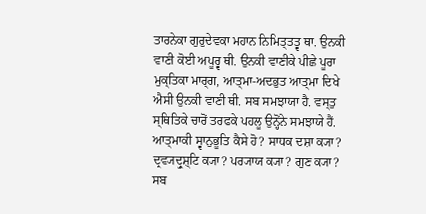ਤਾਰਨੇਕਾ ਗੁਰੁਦੇਵਕਾ ਮਹਾਨ ਨਿਮਿਤ੍ਤਤ੍ਵ ਥਾ. ਉਨਕੀ ਵਾਣੀ ਕੋਈ ਅਪੂਰ੍ਵ ਥੀ. ਉਨਕੀ ਵਾਣੀਕੇ ਪੀਛੇ ਪੂਰਾ ਮੁਕ੍ਤਿਕਾ ਮਾਰ੍ਗ, ਆਤ੍ਮਾ-ਅਦਭੁਤ ਆਤ੍ਮਾ ਦਿਖੇ ਐਸੀ ਉਨਕੀ ਵਾਣੀ ਥੀ. ਸਬ ਸਮਝਾਯਾ ਹੈ. ਵਸ੍ਤੁ ਸ੍ਥਿਤਿਕੇ ਚਾਰੋਂ ਤਰਫਕੇ ਪਹਲੂ ਉਨ੍ਹੋਂਨੇ ਸਮਝਾਯੇ ਹੈਂ. ਆਤ੍ਮਾਕੀ ਸ੍ਵਾਨੁਭੂਤਿ ਕੈਸੇ ਹੋ? ਸਾਧਕ ਦਸ਼ਾ ਕ੍ਯਾ? ਦ੍ਰਵ੍ਯਦ੍ਰੁਸ਼੍ਟਿ ਕ੍ਯਾ? ਪਰ੍ਯਾਯ ਕ੍ਯਾ? ਗੁਣ ਕ੍ਯਾ? ਸਬ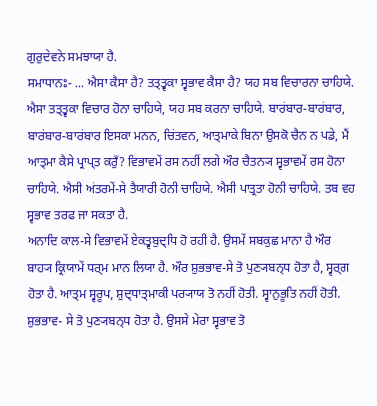ਗੁਰੁਦੇਵਨੇ ਸਮਝਾਯਾ ਹੈ.
ਸਮਾਧਾਨਃ- ... ਐਸਾ ਕੈਸਾ ਹੈ? ਤਤ੍ਤ੍ਵਕਾ ਸ੍ਵਭਾਵ ਕੈਸਾ ਹੈ? ਯਹ ਸਬ ਵਿਚਾਰਨਾ ਚਾਹਿਯੇ. ਐਸਾ ਤਤ੍ਤ੍ਵਕਾ ਵਿਚਾਰ ਹੋਨਾ ਚਾਹਿਯੇ, ਯਹ ਸਬ ਕਰਨਾ ਚਾਹਿਯੇ. ਬਾਰਂਬਾਰ-ਬਾਰਂਬਾਰ, ਬਾਰਂਬਾਰ-ਬਾਰਂਬਾਰ ਇਸਕਾ ਮਨਨ, ਚਿਂਤਵਨ, ਆਤ੍ਮਾਕੇ ਬਿਨਾ ਉਸਕੋ ਚੈਨ ਨ ਪਡੇ, ਮੈਂ ਆਤ੍ਮਾ ਕੈਸੇ ਪ੍ਰਾਪ੍ਤ ਕਰੁਁ? ਵਿਭਾਵਮੇਂ ਰਸ ਨਹੀਂ ਲਗੇ ਔਰ ਚੈਤਨ੍ਯ ਸ੍ਵਭਾਵਮੇਂ ਰਸ ਹੋਨਾ ਚਾਹਿਯੇ. ਐਸੀ ਅਂਤਰਮੇਂ-ਸੇ ਤੈਯਾਰੀ ਹੋਨੀ ਚਾਹਿਯੇ. ਐਸੀ ਪਾਤ੍ਰਤਾ ਹੋਨੀ ਚਾਹਿਯੇ. ਤਬ ਵਹ ਸ੍ਵਭਾਵ ਤਰਫ ਜਾ ਸਕਤਾ ਹੈ.
ਅਨਾਦਿ ਕਾਲ-ਸੇ ਵਿਭਾਵਮੇਂ ਏਕਤ੍ਵਬੁਦ੍ਧਿ ਹੋ ਰਹੀ ਹੈ. ਉਸਮੇਂ ਸਬਕੁਛ ਮਾਨਾ ਹੈ ਔਰ ਬਾਹ੍ਯ ਕ੍ਰਿਯਾਮੇਂ ਧਰ੍ਮ ਮਾਨ ਲਿਯਾ ਹੈ. ਔਰ ਸ਼ੁਭਭਾਵ-ਸੇ ਤੋ ਪੁਣ੍ਯਬਨ੍ਧ ਹੋਤਾ ਹੈ, ਸ੍ਵਰ੍ਗ ਹੋਤਾ ਹੈ. ਆਤ੍ਮ ਸ੍ਵਰੂਪ, ਸ਼ੁਦ੍ਧਾਤ੍ਮਾਕੀ ਪਰ੍ਯਾਯ ਤੋ ਨਹੀਂ ਹੋਤੀ. ਸ੍ਵਾਨੁਭੂਤਿ ਨਹੀਂ ਹੋਤੀ. ਸ਼ੁਭਭਾਵ- ਸੇ ਤੋ ਪੁਣ੍ਯਬਨ੍ਧ ਹੋਤਾ ਹੈ. ਉਸਸੇ ਮੇਰਾ ਸ੍ਵਭਾਵ ਤੋ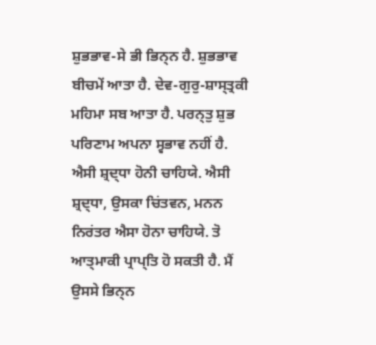ਸ਼ੁਭਭਾਵ-ਸੇ ਭੀ ਭਿਨ੍ਨ ਹੈ. ਸ਼ੁਭਭਾਵ ਬੀਚਮੇਂ ਆਤਾ ਹੈ. ਦੇਵ-ਗੁਰੁ-ਸ਼ਾਸ੍ਤ੍ਰਕੀ ਮਹਿਮਾ ਸਬ ਆਤਾ ਹੈ. ਪਰਨ੍ਤੁ ਸ਼ੁਭ ਪਰਿਣਾਮ ਅਪਨਾ ਸ੍ਵਭਾਵ ਨਹੀਂ ਹੈ. ਐਸੀ ਸ਼੍ਰਦ੍ਧਾ ਹੋਨੀ ਚਾਹਿਯੇ. ਐਸੀ ਸ਼੍ਰਦ੍ਧਾ, ਉਸਕਾ ਚਿਂਤਵਨ, ਮਨਨ ਨਿਰਂਤਰ ਐਸਾ ਹੋਨਾ ਚਾਹਿਯੇ. ਤੋ ਆਤ੍ਮਾਕੀ ਪ੍ਰਾਪ੍ਤਿ ਹੋ ਸਕਤੀ ਹੈ. ਮੈਂ ਉਸਸੇ ਭਿਨ੍ਨ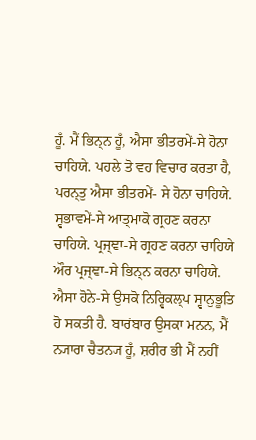ਹੂਁ. ਮੈਂ ਭਿਨ੍ਨ ਹੂਁ, ਐਸਾ ਭੀਤਰਮੇਂ-ਸੇ ਹੋਨਾ ਚਾਹਿਯੇ. ਪਹਲੇ ਤੋ ਵਹ ਵਿਚਾਰ ਕਰਤਾ ਹੈ, ਪਰਨ੍ਤੁ ਐਸਾ ਭੀਤਰਮੇਂ- ਸੇ ਹੋਨਾ ਚਾਹਿਯੇ. ਸ੍ਵਭਾਵਮੇਂ-ਸੇ ਆਤ੍ਮਾਕੋ ਗ੍ਰਹਣ ਕਰਨਾ ਚਾਹਿਯੇ. ਪ੍ਰਜ੍ਞਾ-ਸੇ ਗ੍ਰਹਣ ਕਰਨਾ ਚਾਹਿਯੇ ਔਰ ਪ੍ਰਜ੍ਞਾ-ਸੇ ਭਿਨ੍ਨ ਕਰਨਾ ਚਾਹਿਯੇ. ਐਸਾ ਹੋਨੇ-ਸੇ ਉਸਕੋ ਨਿਰ੍ਵਿਕਲ੍ਪ ਸ੍ਵਾਨੁਭੂਤਿ ਹੋ ਸਕਤੀ ਹੈ. ਬਾਰਂਬਾਰ ਉਸਕਾ ਮਨਨ, ਮੈਂ ਨ੍ਯਾਰਾ ਚੈਤਨ੍ਯ ਹੂਁ, ਸ਼ਰੀਰ ਭੀ ਮੈਂ ਨਹੀਂ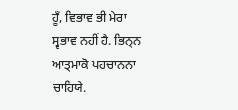ਹੂਁ, ਵਿਭਾਵ ਭੀ ਮੇਰਾ ਸ੍ਵਭਾਵ ਨਹੀਂ ਹੈ. ਭਿਨ੍ਨ ਆਤ੍ਮਾਕੋ ਪਹਚਾਨਨਾ ਚਾਹਿਯੇ.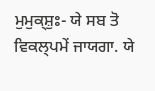ਮੁਮੁਕ੍ਸ਼ੁਃ- ਯੇ ਸਬ ਤੋ ਵਿਕਲ੍ਪਮੇਂ ਜਾਯਗਾ. ਯੇ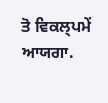ਤੋ ਵਿਕਲ੍ਪਮੇਂ ਆਯਗਾ.